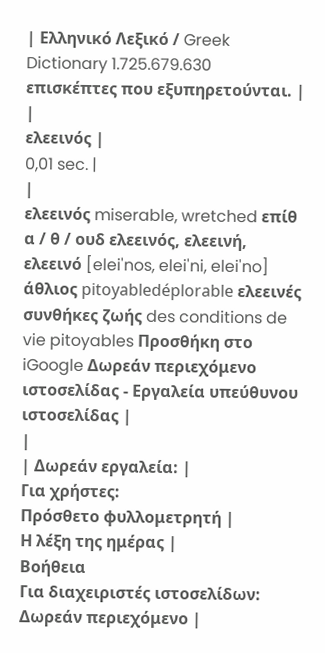| Ελληνικό Λεξικό / Greek Dictionary 1.725.679.630 επισκέπτες που εξυπηρετούνται. |
|
ελεεινός |
0,01 sec. |
|
ελεεινός miserable, wretched επίθ α / θ / ουδ ελεεινός, ελεεινή, ελεεινό [elei'nos, elei'ni, elei'no] άθλιος pitoyabledéplorable ελεεινές συνθήκες ζωής des conditions de vie pitoyables Προσθήκη στο iGoogle Δωρεάν περιεχόμενο ιστοσελίδας - Εργαλεία υπεύθυνου ιστοσελίδας |
|
| Δωρεάν εργαλεία: |
Για χρήστες:
Πρόσθετο φυλλομετρητή |
Η λέξη της ημέρας |
Βοήθεια
Για διαχειριστές ιστοσελίδων: Δωρεάν περιεχόμενο |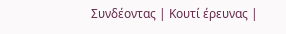Συνδέοντας | Κουτί έρευνας |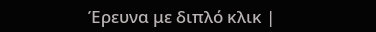Έρευνα με διπλό κλικ |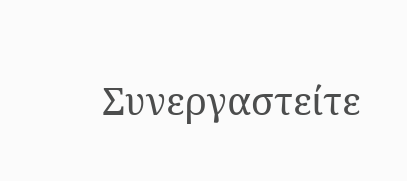Συνεργαστείτε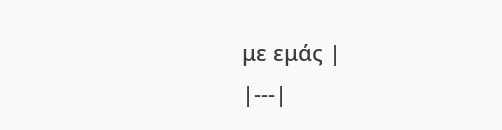με εμάς |
|---|